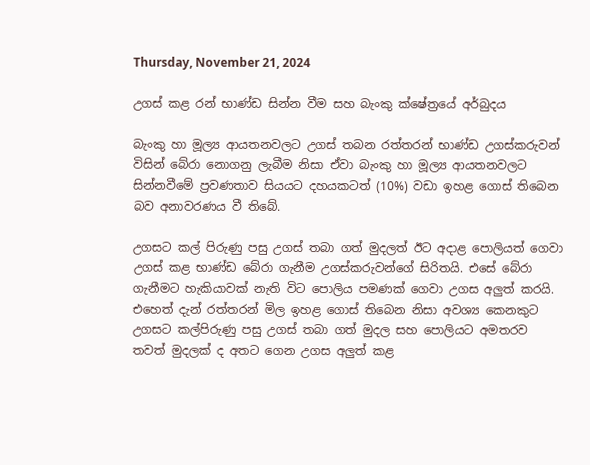Thursday, November 21, 2024

උගස් කළ රන් භාණ්ඩ සින්න වීම සහ බැංකු ක්ෂේත්‍රයේ අර්බුදය

බැංකු හා මූල්‍ය ආයතනවලට උගස් තබන රත්තරන් භාණ්ඩ උගස්කරුවන් විසින් බේරා නොගනු ලැබීම නිසා ඒවා බැංකු හා මූල්‍ය ආයතනවලට සින්නවීමේ ප්‍රවණතාව සියයට දහයකටත් (10%) වඩා ඉහළ ගොස් තිබෙන බව අනාවරණය වී තිබේ.

උගසට කල් පිරුණු පසු උගස් තබා ගත් මුදලත් ඊට අදාළ පොලියත් ගෙවා උගස් කළ භාණ්ඩ බේරා ගැනීම උගස්කරුවන්ගේ සිරිතයි. එසේ බේරා ගැනීමට හැකියාවක් නැති විට පොලිය පමණක් ගෙවා උගස අලුත් කරයි. එහෙත් දැන් රත්තරන් මිල ඉහළ ගොස් තිබෙන නිසා අවශ්‍ය කෙනකුට උගසට කල්පිරුණු පසු උගස් තබා ගත් මුදල සහ පොලියට අමතරව තවත් මුදලක් ද අතට ගෙන උගස අලුත් කළ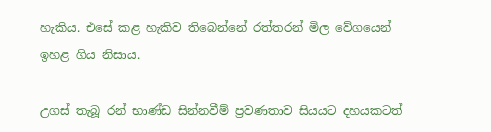හැකිය. එසේ කළ හැකිව තිබෙන්නේ රත්තරන් මිල වේගයෙන් ඉහළ ගිය නිසාය.

උගස් තැබූ රන් භාණ්ඩ සින්නවීම් ප්‍රවණතාව සියයට දහයකටත්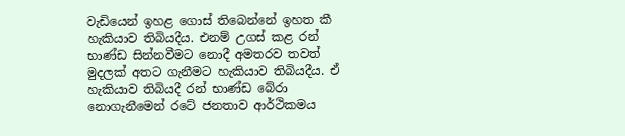වැඩියෙන් ඉහළ ගොස් තිබෙන්නේ ඉහත කී හැකියාව තිබියදීය. එනම් උගස් කළ රන් භාණ්ඩ සින්නවීමට නොදී අමතරව තවත් මුදලක් අතට ගැනීමට හැකියාව තිබියදීය. ඒ හැකියාව තිබියදී රන් භාණ්ඩ බේරා නොගැනීමෙන් රටේ ජනතාව ආර්ථිකමය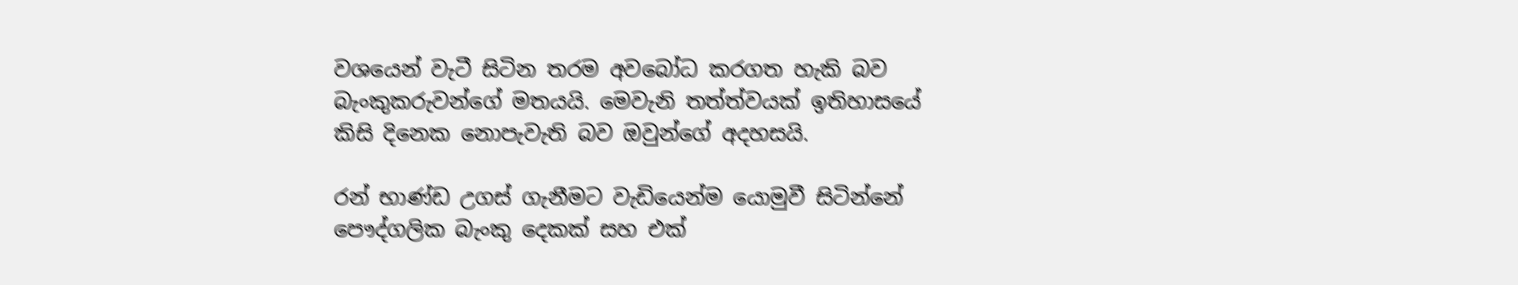වශයෙන් වැටී සිටින තරම අවබෝධ කරගත හැකි බව බැංකුකරුවන්ගේ මතයයි. මෙවැනි තත්ත්වයක් ඉතිහාසයේ කිසි දිනෙක නොපැවැති බව ඔවුන්ගේ අදහසයි.

රන් භාණ්ඩ උගස් ගැනීමට වැඩියෙන්ම යොමුවී සිටින්නේ පෞද්ගලික බැංකු දෙකක් සහ එක්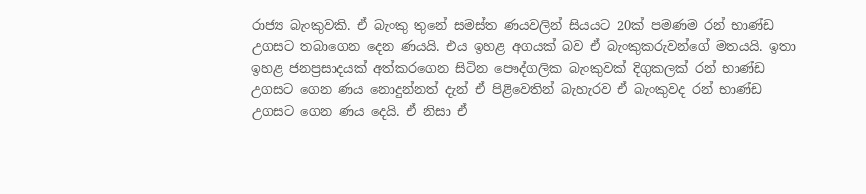රාජ්‍ය බැංකුවකි. ඒ බැංකු තුනේ සමස්ත ණයවලින් සියයට 20ක් පමණම රන් භාණ්ඩ උගසට තබාගෙන දෙන ණයයි. එය ඉහළ අගයක් බව ඒ බැංකුකරුවන්ගේ මතයයි. ඉතා ඉහළ ජනප්‍රසාදයක් අත්කරගෙන සිටින පෞද්ගලික බැංකුවක් දිගුකලක් රන් භාණ්ඩ උගසට ගෙන ණය නොදුන්නත් දැන් ඒ පිළිවෙතින් බැහැරව ඒ බැංකුවද රන් භාණ්ඩ උගසට ගෙන ණය දෙයි. ඒ නිසා ඒ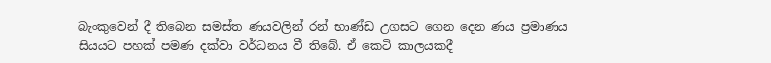බැංකුවෙන් දී තිබෙන සමස්ත ණයවලින් රන් භාණ්ඩ උගසට ගෙන දෙන ණය ප්‍රමාණය සියයට පහක් පමණ දක්වා වර්ධනය වී තිබේ. ඒ කෙටි කාලයකදී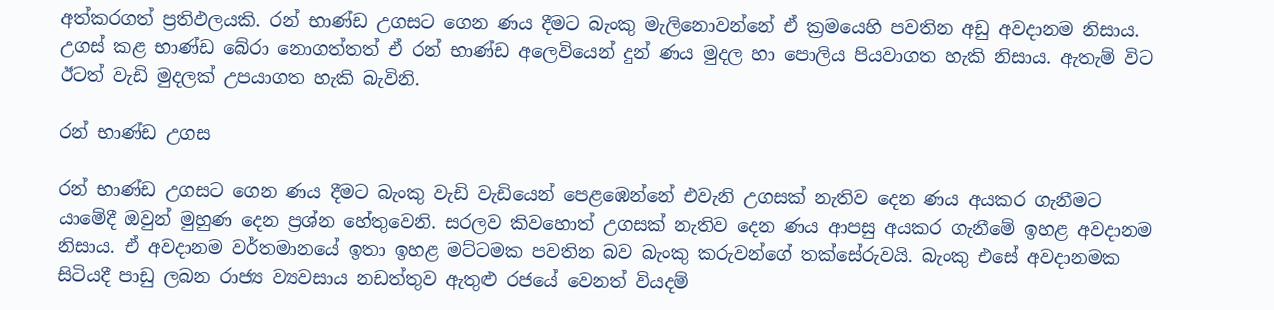අත්කරගත් ප්‍රතිඵලයකි. රන් භාණ්ඩ උගසට ගෙන ණය දීමට බැංකු මැලිනොවන්නේ ඒ ක්‍රමයෙහි පවතින අඩු අවදානම නිසාය. උගස් කළ භාණ්ඩ බේරා නොගත්තත් ඒ රන් භාණ්ඩ අලෙවියෙන් දුන් ණය මුදල හා පොලිය පියවාගත හැකි නිසාය. ඇතැම් විට ඊටත් වැඩි මුදලක් උපයාගත හැකි බැවිනි.

රන් භාණ්ඩ උගස

රන් භාණ්ඩ උගසට ගෙන ණය දීමට බැංකු වැඩි වැඩියෙන් පෙළඹෙන්නේ එවැනි උගසක් නැතිව දෙන ණය අයකර ගැනීමට යාමේදී ඔවුන් මුහුණ දෙන ප්‍රශ්න හේතුවෙනි. සරලව කිවහොත් උගසක් නැතිව දෙන ණය ආපසු අයකර ගැනීමේ ඉහළ අවදානම නිසාය. ඒ අවදානම වර්තමානයේ ඉතා ඉහළ මට්ටමක පවතින බව බැංකු කරුවන්ගේ තක්සේරුවයි. බැංකු එසේ අවදානමක සිටියදී පාඩු ලබන රාජ්‍ය ව්‍යවසාය නඩත්තුව ඇතුළු රජයේ වෙනත් වියදම්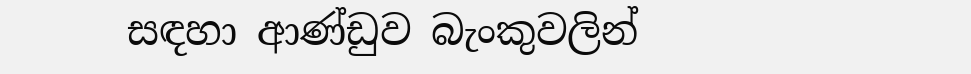සඳහා ආණ්ඩුව බැංකුවලින්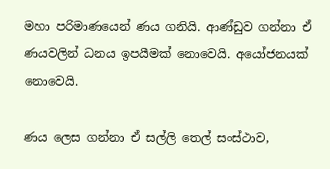මහා පරිමාණයෙන් ණය ගනියි. ආණ්ඩුව ගන්නා ඒ ණයවලින් ධනය ඉපයීමක් නොවෙයි. අයෝජනයක් නොවෙයි.

ණය ලෙස ගන්නා ඒ සල්ලි තෙල් සංස්ථාව,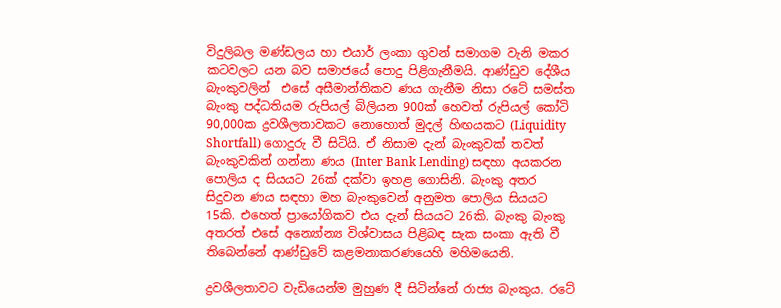විදුලිබල මණ්ඩලය හා එයාර් ලංකා ගුවන් සමාගම වැනි මකර කටවලට යන බව සමාජයේ පොදු පිළිගැනීමයි. ආණ්ඩුව දේශීය බැංකුවලින්  එසේ අසීමාන්තිකව ණය ගැනීම නිසා රටේ සමස්ත බැංකු පද්ධතියම රුපියල් බිලියන 900ක් හෙවත් රුපියල් කෝටි 90,000ක ද්‍රවශීලතාවකට නොහොත් මුදල් හිඟයකට (Liquidity Shortfall) ගොදුරු වී සිටියි. ඒ නිසාම දැන් බැංකුවක් තවත් බැංකුවකින් ගන්නා ණය (Inter Bank Lending) සඳහා අයකරන පොලිය ද සියයට 26ක් දක්වා ඉහළ ගොසිනි. බැංකු අතර සිදුවන ණය සඳහා මහ බැංකුවෙන් අනුමත පොලිය සියයට 15කි. එහෙත් ප්‍රායෝගිකව එය දැන් සියයට 26කි. බැංකු බැංකු අතරත් එසේ අන්‍යෝන්‍ය විශ්වාසය පිළිබඳ සැක සංකා ඇති වී තිබෙන්නේ ආණ්ඩුවේ කළමනාකරණයෙහි මහිමයෙනි.

ද්‍රවශීලතාවට වැඩියෙන්ම මුහුණ දී සිටින්නේ රාජ්‍ය බැංකුය. රටේ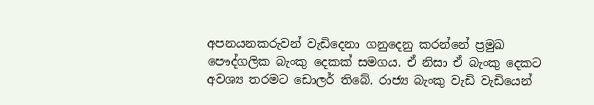අපනයනකරුවන් වැඩිදෙනා ගනුදෙනු කරන්නේ ප්‍රමුඛ පෞද්ගලික බැංකු දෙකක් සමගය. ඒ නිසා ඒ බැංකු දෙකට අවශ්‍ය තරමට ඩොලර් තිබේ. රාජ්‍ය බැංකු වැඩි වැඩියෙන්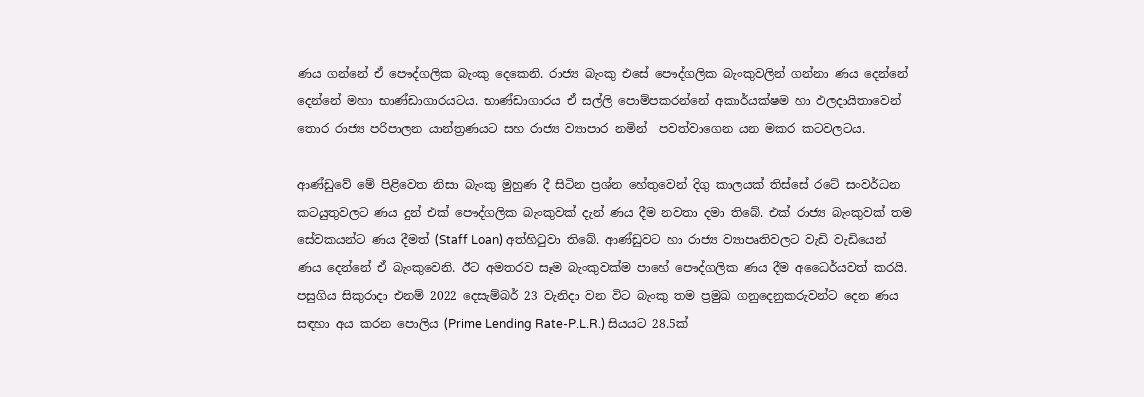ණය ගන්නේ ඒ පෞද්ගලික බැංකු දෙකෙනි. රාජ්‍ය බැංකු එසේ පෞද්ගලික බැංකුවලින් ගන්නා ණය දෙන්නේ දෙන්නේ මහා භාණ්ඩාගාරයටය. භාණ්ඩාගාරය ඒ සල්ලි පොම්පකරන්නේ අකාර්යක්ෂම හා ඵලදායිතාවෙන් තොර රාජ්‍ය පරිපාලන යාන්ත්‍රණයට සහ රාජ්‍ය ව්‍යාපාර නමින්  පවත්වාගෙන යන මකර කටවලටය.

ආණ්ඩුවේ මේ පිළිවෙත නිසා බැංකු මුහුණ දී සිටින ප්‍රශ්න හේතුවෙන් දිගු කාලයක් තිස්සේ රටේ සංවර්ධන කටයුතුවලට ණය දුන් එක් පෞද්ගලික බැංකුවක් දැන් ණය දීම නවතා දමා තිබේ. එක් රාජ්‍ය බැංකුවක් තම සේවකයන්ට ණය දීමත් (Staff Loan) අත්හිටුවා තිබේ. ආණ්ඩුවට හා රාජ්‍ය ව්‍යාපෘතිවලට වැඩි වැඩියෙන් ණය දෙන්නේ ඒ බැංකුවෙනි. ඊට අමතරව සෑම බැංකුවක්ම පාහේ පෞද්ගලික ණය දීම අධෛර්යවත් කරයි. පසුගිය සිකුරාදා එනම් 2022 දෙසැම්බර් 23 වැනිදා වන විට බැංකු තම ප්‍රමුඛ ගනුදෙනුකරුවන්ට දෙන ණය සඳහා අය කරන පොලිය (Prime Lending Rate-P.L.R.) සියයට 28.5ක්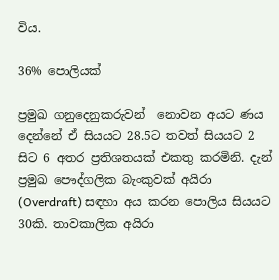විය.

36% පොලියක්

ප්‍රමුඛ ගනුදෙනුකරුවන්  නොවන අයට ණය දෙන්නේ ඒ සියයට 28.5ට තවත් සියයට 2 සිට 6 අතර ප්‍රතිශතයක් එකතු කරමිනි. දැන් ප්‍රමුඛ පෞද්ගලික බැංකුවක් අයිරා (Overdraft) සඳහා අය කරන පොලිය සියයට 30කි. තාවකාලික අයිරා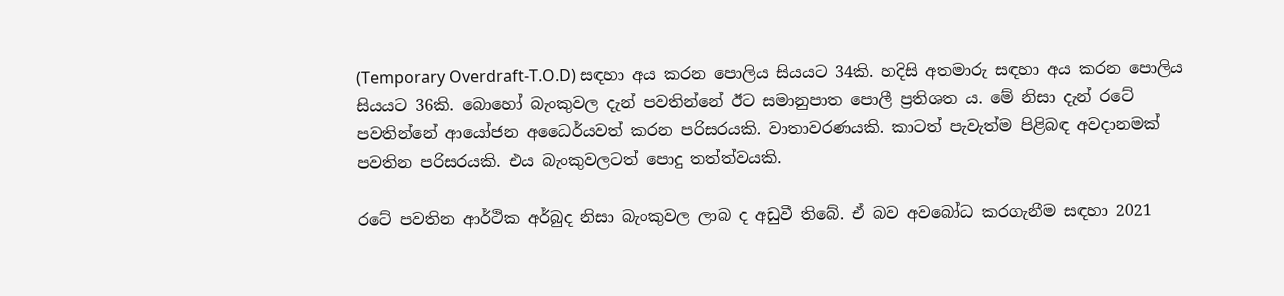(Temporary Overdraft-T.O.D) සඳහා අය කරන පොලිය සියයට 34කි. හදිසි අතමාරු සඳහා අය කරන පොලිය සියයට 36කි. බොහෝ බැංකුවල දැන් පවතින්නේ ඊට සමානුපාත පොලී ප්‍රතිශත ය. මේ නිසා දැන් රටේ පවතින්නේ ආයෝජන අධෛර්යවත් කරන පරිසරයකි. වාතාවරණයකි. කාටත් පැවැත්ම පිළිබඳ අවදානමක් පවතින පරිසරයකි. එය බැංකුවලටත් පොදු තත්ත්වයකි.

රටේ පවතින ආර්ථික අර්බුද නිසා බැංකුවල ලාබ ද අඩුවී තිබේ. ඒ බව අවබෝධ කරගැනීම සඳහා 2021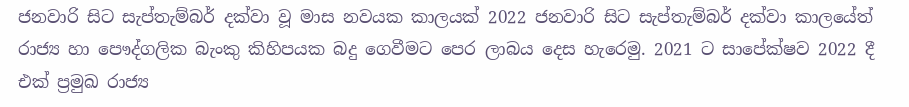ජනවාරි සිට සැප්තැම්බර් දක්වා වූ මාස නවයක කාලයක් 2022 ජනවාරි සිට සැප්තැම්බර් දක්වා කාලයේත් රාජ්‍ය හා පෞද්ගලික බැංකු කිහිපයක බදු ගෙවීමට පෙර ලාබය දෙස හැරෙමු. 2021 ට සාපේක්ෂව 2022 දී එක් ප්‍රමුඛ රාජ්‍ය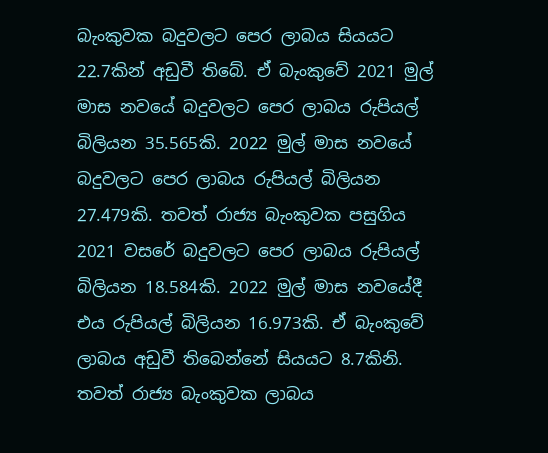බැංකුවක බදුවලට පෙර ලාබය සියයට 22.7කින් අඩුවී තිබේ. ඒ බැංකුවේ 2021 මුල් මාස නවයේ බදුවලට පෙර ලාබය රුපියල් බිලියන 35.565කි. 2022 මුල් මාස නවයේ  බදුවලට පෙර ලාබය රුපියල් බිලියන 27.479කි. තවත් රාජ්‍ය බැංකුවක පසුගිය 2021 වසරේ බදුවලට පෙර ලාබය රුපියල් බිලියන 18.584කි. 2022 මුල් මාස නවයේදී එය රුපියල් බිලියන 16.973කි. ඒ බැංකුවේ ලාබය අඩුවී තිබෙන්නේ සියයට 8.7කිනි. තවත් රාජ්‍ය බැංකුවක ලාබය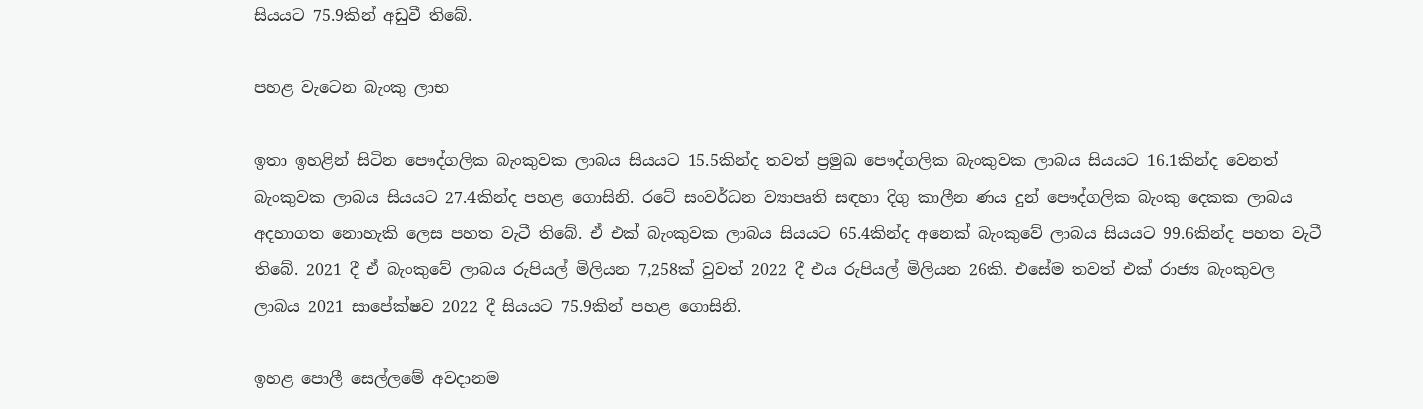සියයට 75.9කින් අඩුවී තිබේ.

පහළ වැටෙන බැංකු ලාභ

ඉතා ඉහළින් සිටින පෞද්ගලික බැංකුවක ලාබය සියයට 15.5කින්ද තවත් ප්‍රමුඛ පෞද්ගලික බැංකුවක ලාබය සියයට 16.1කින්ද වෙනත් බැංකුවක ලාබය සියයට 27.4කින්ද පහළ ගොසිනි. රටේ සංවර්ධන ව්‍යාපෘති සඳහා දිගු කාලීන ණය දුන් පෞද්ගලික බැංකු දෙකක ලාබය අදහාගත නොහැකි ලෙස පහත වැටී තිබේ. ඒ එක් බැංකුවක ලාබය සියයට 65.4කින්ද අනෙක් බැංකුවේ ලාබය සියයට 99.6කින්ද පහත වැටී තිබේ. 2021 දී ඒ බැංකුවේ ලාබය රුපියල් මිලියන 7,258ක් වුවත් 2022 දී එය රුපියල් මිලියන 26කි. එසේම තවත් එක් රාජ්‍ය බැංකුවල ලාබය 2021 සාපේක්ෂව 2022 දී සියයට 75.9කින් පහළ ගොසිනි.

ඉහළ පොලී සෙල්ලමේ අවදානම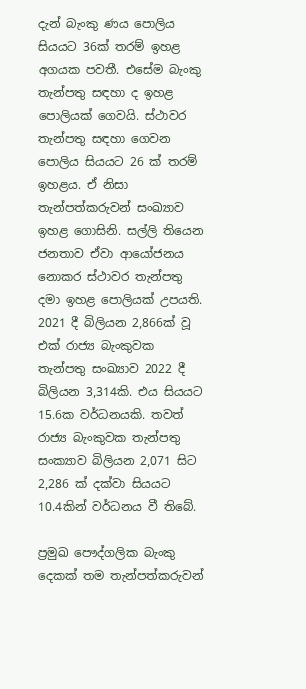දැන් බැංකු ණය පොලිය සියයට 36ක් තරම් ඉහළ අගයක පවතී. එසේම බැංකු තැන්පතු සඳහා ද ඉහළ පොලියක් ගෙවයි. ස්ථාවර තැන්පතු සඳහා ගෙවන පොලිය සියයට 26 ක් තරම් ඉහළය. ඒ නිසා තැන්පත්කරුවන් සංඛ්‍යාව ඉහළ ගොසිනි. සල්ලි තියෙන ජනතාව ඒවා ආයෝජනය නොකර ස්ථාවර තැන්පතු දමා ඉහළ පොලියක් උපයති. 2021 දී බිලියන 2,866ක් වූ එක් රාජ්‍ය බැංකුවක තැන්පතු සංඛ්‍යාව 2022 දී බිලියන 3,314කි. එය සියයට 15.6ක වර්ධනයකි. තවත් රාජ්‍ය බැංකුවක තැන්පතු සංක්‍යාව බිලියන 2,071 සිට 2,286 ක් දක්වා සියයට 10.4කින් වර්ධනය වී තිබේ.

ප්‍රමුඛ පෞද්ගලික බැංකු දෙකක් තම තැන්පත්කරුවන්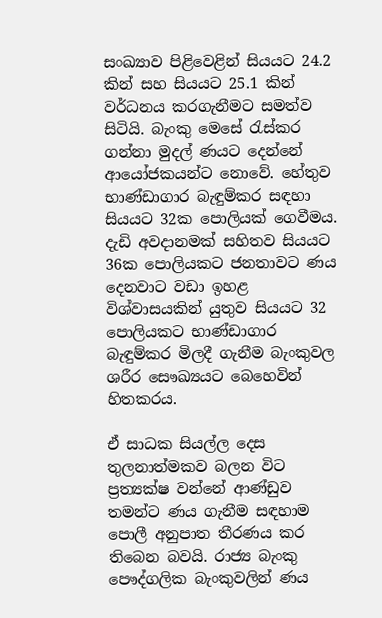සංඛ්‍යාව පිළිවෙළින් සියයට 24.2 කින් සහ සියයට 25.1 කින් වර්ධනය කරගැනීමට සමත්ව සිටියි. බැංකු මෙසේ රැස්කර ගන්නා මුදල් ණයට දෙන්නේ ආයෝජකයන්ට නොවේ. හේතුව භාණ්ඩාගාර බැඳුම්කර සඳහා සියයට 32ක පොලියක් ගෙවීමය. දැඩි අවදානමක් සහිතව සියයට 36ක පොලියකට ජනතාවට ණය දෙනවාට වඩා ඉහළ විශ්වාසයකින් යුතුව සියයට 32 පොලියකට භාණ්ඩාගාර බැඳුම්කර මිලදී ගැනීම බැංකුවල ශරීර සෞඛ්‍යයට බෙහෙවින් හිතකරය.

ඒ සාධක සියල්ල දෙස තුලනාත්මකව බලන විට ප්‍රත්‍යක්ෂ වන්නේ ආණ්ඩුව තමන්ට ණය ගැනීම සඳහාම පොලී අනුපාත තීරණය කර තිබෙන බවයි. රාජ්‍ය බැංකු පෞද්ගලික බැංකුවලින් ණය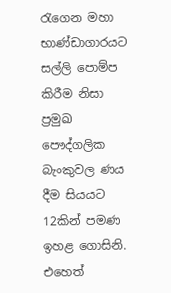රැගෙන මහා භාණ්ඩාගාරයට සල්ලි පොම්ප කිරීම නිසා ප්‍රමුඛ පෞද්ගලික බැංකුවල ණය දීම සියයට 12කින් පමණ ඉහළ ගොසිනි. එහෙත්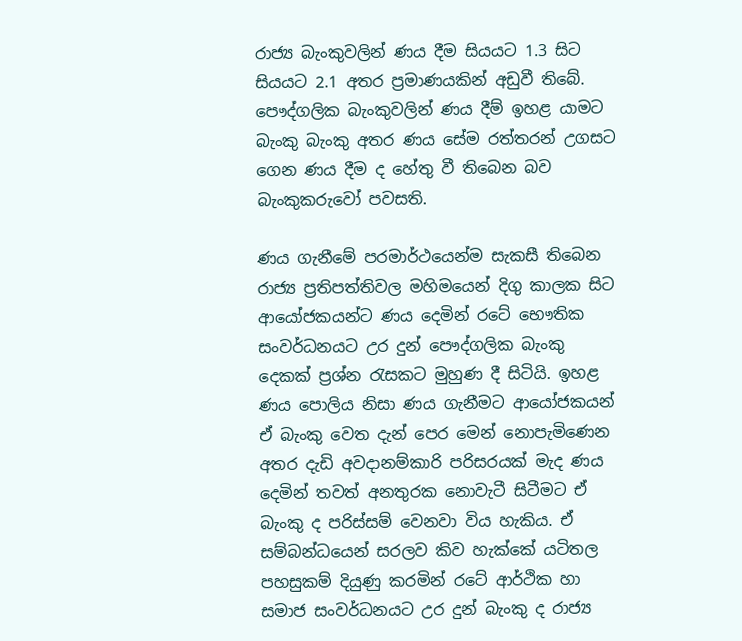රාජ්‍ය බැංකුවලින් ණය දීම සියයට 1.3 සිට සියයට 2.1 අතර ප්‍රමාණයකින් අඩුවී තිබේ. පෞද්ගලික බැංකුවලින් ණය දීම් ඉහළ යාමට බැංකු බැංකු අතර ණය සේම රත්තරන් උගසට ගෙන ණය දීම ද හේතු වී තිබෙන බව බැංකුකරුවෝ පවසති.

ණය ගැනීමේ පරමාර්ථයෙන්ම සැකසී තිබෙන රාජ්‍ය ප්‍රතිපත්තිවල මහිමයෙන් දිගු කාලක සිට ආයෝජකයන්ට ණය දෙමින් රටේ භෞතික සංවර්ධනයට උර දුන් පෞද්ගලික බැංකු දෙකක් ප්‍රශ්න රැසකට මුහුණ දී සිටියි. ඉහළ ණය පොලිය නිසා ණය ගැනීමට ආයෝජකයන් ඒ බැංකු වෙත දැන් පෙර මෙන් නොපැමිණෙන අතර දැඩි අවදානම්කාරි පරිසරයක් මැද ණය දෙමින් තවත් අනතුරක නොවැටී සිටීමට ඒ බැංකු ද පරිස්සම් වෙනවා විය හැකිය. ඒ සම්බන්ධයෙන් සරලව කිව හැක්කේ යටිතල පහසුකම් දියුණු කරමින් රටේ ආර්ථික හා සමාජ සංවර්ධනයට උර දුන් බැංකු ද රාජ්‍ය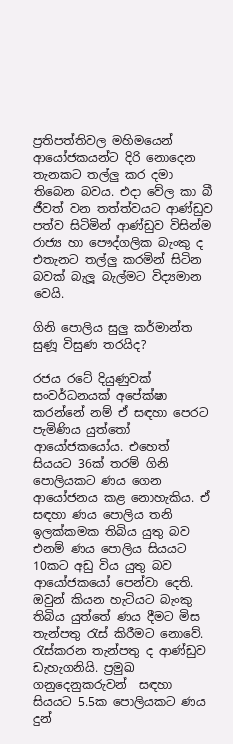ප්‍රතිපත්තිවල මහිමයෙන් ආයෝජකයන්ට දිරි නොදෙන තැනකට තල්ලු කර දමා තිබෙන බවය. එදා වේල කා බී ජීවත් වන තත්ත්වයට ආණ්ඩුව පත්ව සිටිමින් ආණ්ඩුව විසින්ම රාජ්‍ය හා පෞද්ගලික බැංකු ද එතැනට තල්ලු කරමින් සිටින බවක් බැලූ බැල්මට විද්‍යමාන වෙයි.

ගිනි පොලිය සුලු කර්මාන්ත සුණූ විසුණ තරයිද?

රජය රටේ දියුණුවක් සංවර්ධනයක් අපේක්ෂා කරන්නේ නම් ඒ සඳහා පෙරට පැමිණිය යුත්තෝ ආයෝජකයෝය. එහෙත් සියයට 36ක් තරම් ගිනි පොලියකට ණය ගෙන ආයෝජනය කළ නොහැකිය. ඒ සඳහා ණය පොලිය තනි ඉලක්කමක තිබිය යුතු බව එනම් ණය පොලිය සියයට 10කට අඩු විය යුතු බව ආයෝජකයෝ පෙන්වා දෙති. ඔවුන් කියන හැටියට බැංකු තිබිය යුත්තේ ණය දීමට මිස තැන්පතු රැස් කිරීමට නොවේ. රැස්කරන තැන්පතු ද ආණ්ඩුව ඩැහැගනියි. ප්‍රමුඛ ගනුදෙනුකරුවන්  සඳහා සියයට 5.5ක පොලියකට ණය දුන්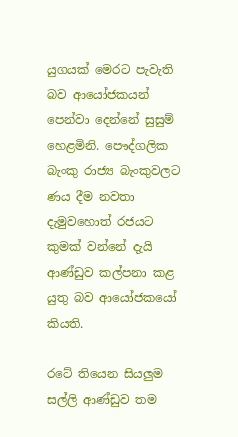යුගයක් මෙරට පැවැති බව ආයෝජකයන් පෙන්වා දෙන්නේ සුසුම් හෙළමිනි. පෞද්ගලික බැංකු රාජ්‍ය බැංකුවලට ණය දීම නවතා දැමුවහොත් රජයට කුමක් වන්නේ දැයි ආණ්ඩුව කල්පනා කළ යුතු බව ආයෝජකයෝ කියති.

රටේ තියෙන සියලුම සල්ලි ආණ්ඩුව තම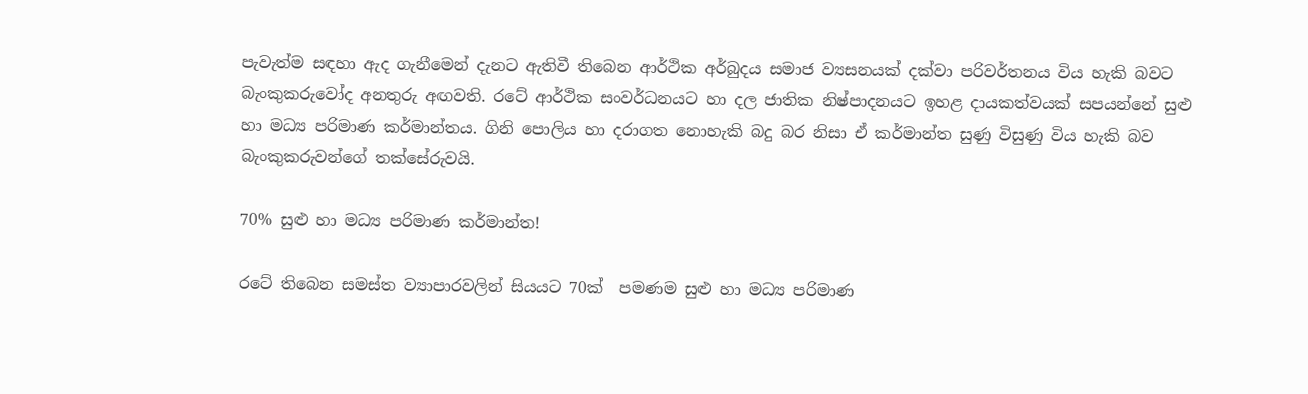පැවැත්ම සඳහා ඇද ගැනීමෙන් දැනට ඇතිවී තිබෙන ආර්ථික අර්බුදය සමාජ ව්‍යසනයක් දක්වා පරිවර්තනය විය හැකි බවට බැංකුකරුවෝද අනතුරු අඟවති. රටේ ආර්ථික සංවර්ධනයට හා දල ජාතික නිෂ්පාදනයට ඉහළ දායකත්වයක් සපයන්නේ සුළු හා මධ්‍ය පරිමාණ කර්මාන්තය. ගිනි පොලිය හා දරාගත නොහැකි බදු බර නිසා ඒ කර්මාන්ත සුණු විසුණු විය හැකි බව බැංකුකරුවන්ගේ තක්සේරුවයි.

70% සුළු හා මධ්‍ය පරිමාණ කර්මාන්ත!

රටේ තිබෙන සමස්ත ව්‍යාපාරවලින් සියයට 70ක්  පමණම සුළු හා මධ්‍ය පරිමාණ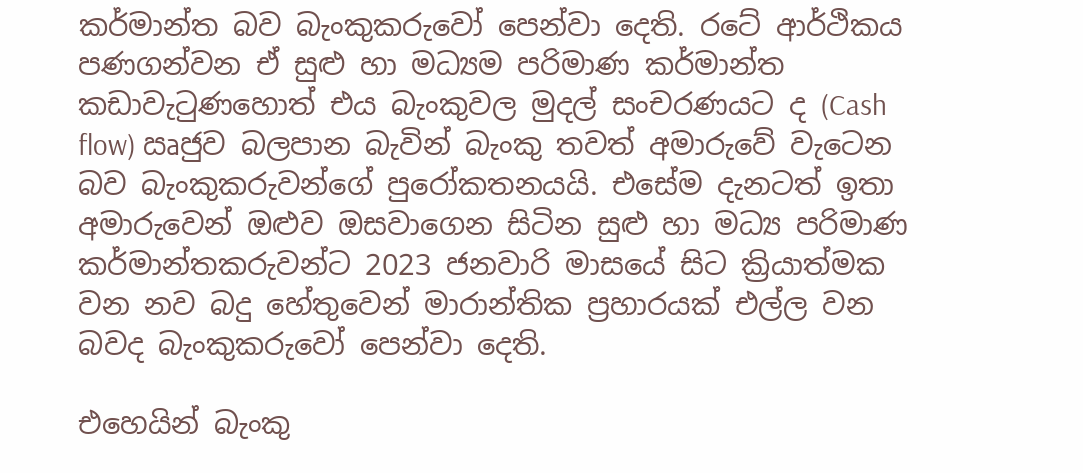කර්මාන්ත බව බැංකුකරුවෝ පෙන්වා දෙති. රටේ ආර්ථිකය පණගන්වන ඒ සුළු හා මධ්‍යම පරිමාණ කර්මාන්ත කඩාවැටුණහොත් එය බැංකුවල මුදල් සංචරණයට ද (Cash flow) ඍජුව බලපාන බැවින් බැංකු තවත් අමාරුවේ වැටෙන බව බැංකුකරුවන්ගේ පුරෝකතනයයි. එසේම දැනටත් ඉතා අමාරුවෙන් ඔළුව ඔසවාගෙන සිටින සුළු හා මධ්‍ය පරිමාණ කර්මාන්තකරුවන්ට 2023 ජනවාරි මාසයේ සිට ක්‍රියාත්මක වන නව බදු හේතුවෙන් මාරාන්තික ප්‍රහාරයක් එල්ල වන බවද බැංකුකරුවෝ පෙන්වා දෙති.

එහෙයින් බැංකු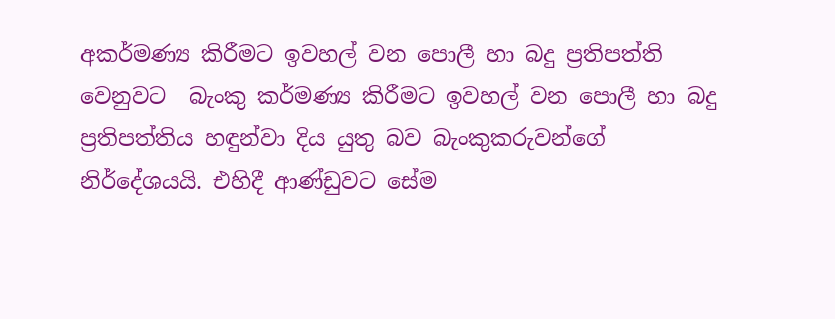අකර්මණ්‍ය කිරීමට ඉවහල් වන පොලී හා බදු ප්‍රතිපත්ති වෙනුවට  බැංකු කර්මණ්‍ය කිරීමට ඉවහල් වන පොලී හා බදු ප්‍රතිපත්තිය හඳුන්වා දිය යුතු බව බැංකුකරුවන්ගේ නිර්දේශයයි. එහිදී ආණ්ඩුවට සේම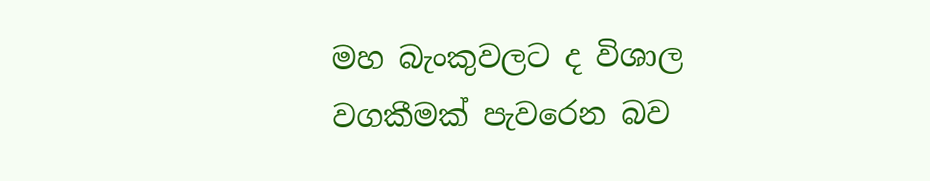මහ බැංකුවලට ද විශාල වගකීමක් පැවරෙන බව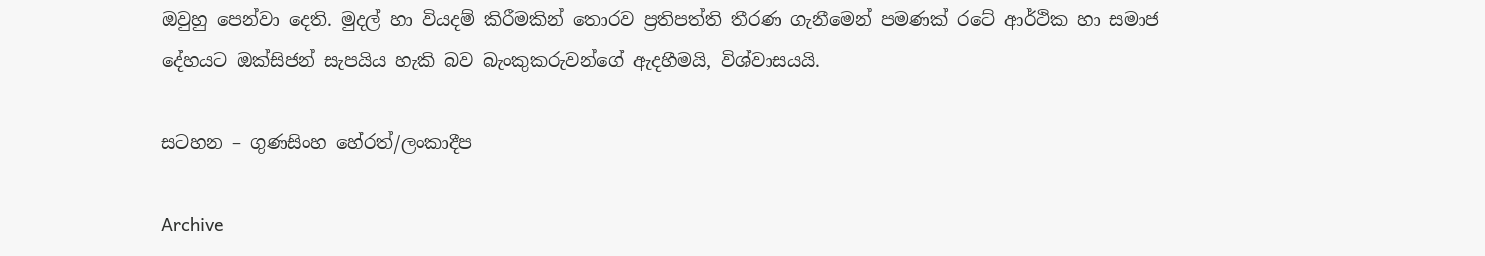ඔවුහු පෙන්වා දෙති. මුදල් හා වියදම් කිරීමකින් තොරව ප්‍රතිපත්ති තීරණ ගැනීමෙන් පමණක් රටේ ආර්ථික හා සමාජ දේහයට ඔක්සිජන් සැපයිය හැකි බව බැංකුකරුවන්ගේ ඇදහීමයි, විශ්වාසයයි.

සටහන – ගුණසිංහ හේරත්/ලංකාදීප

Archive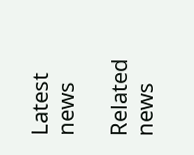Latest news

Related news